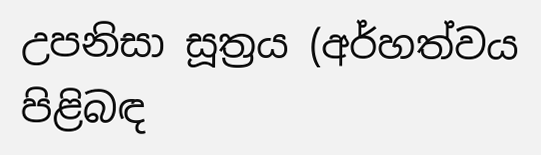උපනිසා සූත්‍ර‍ය (අර්හත්වය පිළිබඳ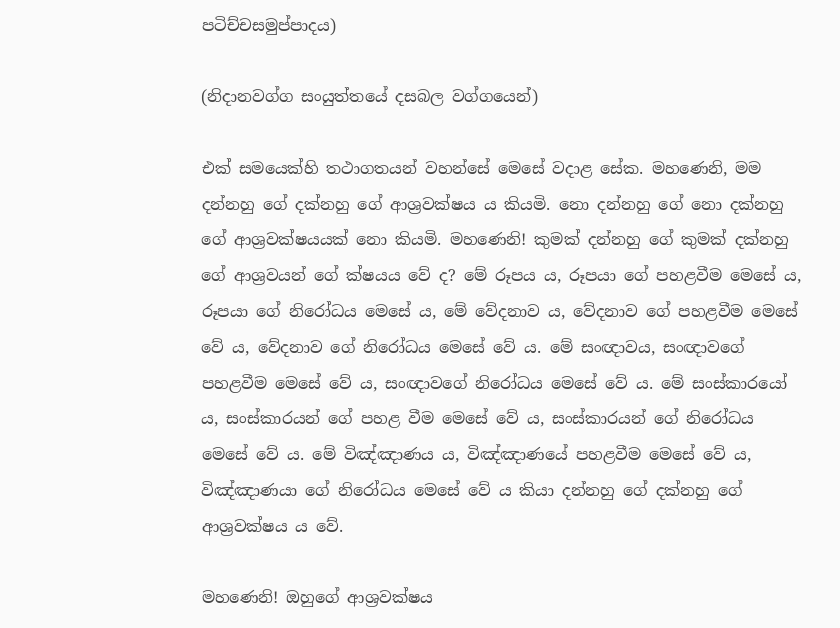පටිච්චසමුප්පාදය)

(නිදානවග්ග සංයුත්තයේ දසබල වග්ගයෙන්)

එක් සමයෙක්හි තථාගතයන් වහන්සේ මෙසේ වදාළ සේක. මහණෙනි, මම දන්නහු ගේ දක්නහු ගේ ආශ්‍ර‍වක්ෂය ය කියමි. නො දන්නහු ගේ නො දක්නහු ගේ ආශ්‍ර‍වක්ෂයයක් නො කියමි. මහණෙනි! කුමක් දන්නහු ගේ කුමක් දක්නහු ගේ ආශ්‍ර‍වයන් ගේ ක්ෂයය වේ ද? මේ රූපය ය, රූපයා ගේ පහළවීම මෙසේ ය, රූපයා ගේ නිරෝධය මෙසේ ය, මේ වේදනාව ය, වේදනාව ගේ පහළවීම මෙසේ වේ ය, වේදනාව ගේ නිරෝධය මෙසේ වේ ය. මේ සංඥාවය, සංඥාවගේ පහළවීම මෙසේ වේ ය, සංඥාවගේ නිරෝධය මෙසේ වේ ය. මේ සංස්කාරයෝ ය, සංස්කාරයන් ගේ පහළ වීම මෙසේ වේ ය, සංස්කාරයන් ගේ නිරෝධය මෙසේ වේ ය. මේ විඤ්ඤාණය ය, විඤ්ඤාණයේ පහළවීම මෙසේ වේ ය, විඤ්ඤාණයා ගේ නිරෝධය මෙසේ වේ ය කියා දන්නහු ගේ දක්නහු ගේ ආශ්‍ර‍වක්ෂය ය වේ.

මහණෙනි! ඔහුගේ ආශ්‍ර‍වක්ෂය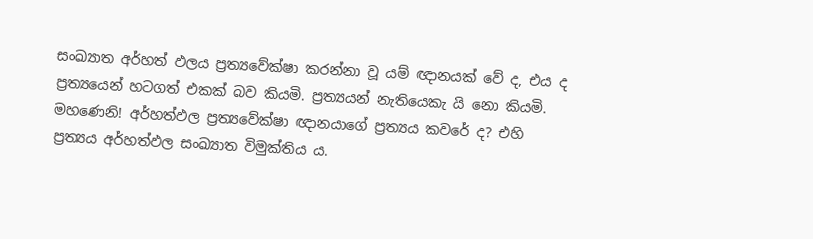සංඛ්‍යාත අර්හත් ඵලය ප්‍ර‍ත්‍යවේක්ෂා කරන්නා වූ යම් ඥානයක් වේ ද, එය ද ප්‍ර‍ත්‍යයෙන් හටගත් එකක් බව කියමි. ප්‍ර‍ත්‍යයන් නැතියෙකැ යි නො කියමි. මහණෙනි! අර්හත්ඵල ප්‍ර‍ත්‍යවේක්ෂා ඥානයාගේ ප්‍ර‍ත්‍යය කවරේ ද? එහි ප්‍ර‍ත්‍යය අර්හත්ඵල සංඛ්‍යාත විමුක්තිය ය.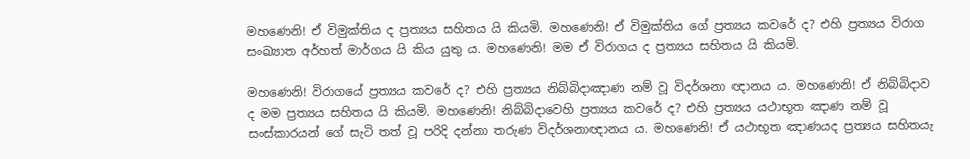මහණෙනි! ඒ විමුක්තිය ද ප්‍ර‍ත්‍යය සහිතය යි කියමි. මහණෙනි! ඒ විමුක්තිය ගේ ප්‍ර‍ත්‍යය කවරේ ද? එහි ප්‍ර‍ත්‍යය විරාග සංඛ්‍යාත අර්හත් මාර්ගය යි කිය යුතු ය. මහණෙනි! මම ඒ විරාගය ද ප්‍ර‍ත්‍යය සහිතය යි කියමි.

මහණෙනි! විරාගයේ ප්‍ර‍ත්‍යය කවරේ ද? එහි ප්‍ර‍ත්‍යය නිබ්බිදාඤාණ නම් වූ විදර්ශනා ඥානය ය. මහණෙනි! ඒ නිබ්බිදාව ද මම ප්‍ර‍ත්‍යය සහිතය යි කියමි. මහණෙනි! නිබ්බිදාවෙහි ප්‍ර‍ත්‍යය කවරේ ද? එහි ප්‍ර‍ත්‍යය යථාභූත ඤාණ නම් වූ සංස්කාරයන් ගේ සැටි තත් වූ පරිදි දන්නා තරුණ විදර්ශනාඥානය ය. මහණෙනි! ඒ යථාභූත ඤාණයද ප්‍ර‍ත්‍යය සහිතයැ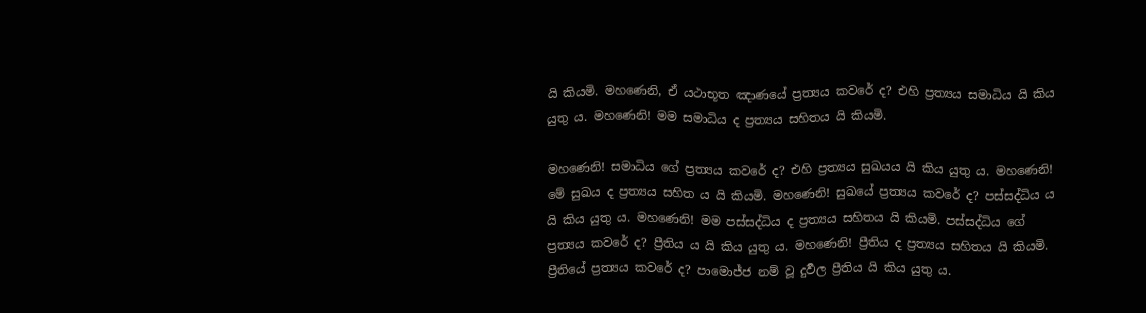යි කියමි. මහණෙනි, ඒ යථාභූත ඤාණයේ ප්‍ර‍ත්‍යය කවරේ ද? එහි ප්‍ර‍ත්‍යය සමාධිය යි කිය යුතු ය. මහණෙනි! මම සමාධිය ද ප්‍ර‍ත්‍යය සහිතය යි කියමි.

මහණෙනි! සමාධිය ගේ ප්‍ර‍ත්‍යය කවරේ ද? එහි ප්‍ර‍ත්‍යය සුඛයය යි කිය යුතු ය. මහණෙනි! මේ සුඛය ද ප්‍ර‍ත්‍යය සහිත ය යි කියමි. මහණෙනි! සුඛයේ ප්‍ර‍ත්‍යය කවරේ ද? පස්සද්ධිය ය යි කිය යුතු ය. මහණෙනි! මම පස්සද්ධිය ද ප්‍ර‍ත්‍යය සහිතය යි කියමි. පස්සද්ධිය ගේ ප්‍ර‍ත්‍යය කවරේ ද? ප්‍රීතිය ය යි කිය යුතු ය. මහණෙනි! ප්‍රීතිය ද ප්‍ර‍ත්‍යය සහිතය යි කියමි. ප්‍රීතියේ ප්‍ර‍ත්‍යය කවරේ ද? පාමොජ්ජ නම් වූ දුර්‍වල ප්‍රීතිය යි කිය යුතු ය.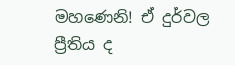මහණෙනි! ඒ දුර්වල ප්‍රීතිය ද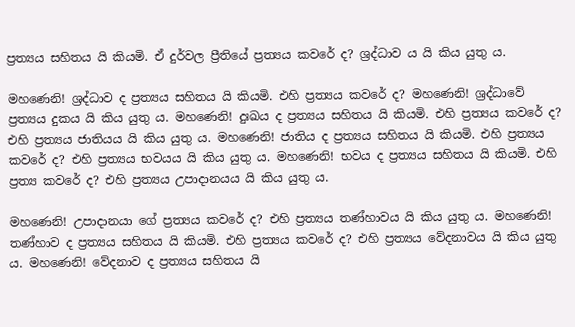ප්‍ර‍ත්‍යය සහිතය යි කියමි. ඒ දුර්වල ප්‍රීතියේ ප්‍ර‍ත්‍යය කවරේ ද? ශ්‍ර‍ද්ධාව ය යි කිය යුතු ය.

මහණෙනි! ශ්‍ර‍ද්ධාව ද ප්‍ර‍ත්‍යය සහිතය යි කියමි. එහි ප්‍ර‍ත්‍යය කවරේ ද? මහණෙනි! ශ්‍ර‍ද්ධාවේ ප්‍ර‍ත්‍යය දුකය යි කිය යුතු ය. මහණෙනි! දුඃඛය ද ප්‍ර‍ත්‍යය සහිතය යි කියමි. එහි ප්‍ර‍ත්‍යය කවරේ ද? එහි ප්‍ර‍ත්‍යය ජාතියය යි කිය යුතු ය. මහණෙනි! ජාතිය ද ප්‍ර‍ත්‍යය සහිතය යි කියමි. එහි ප්‍ර‍ත්‍යය කවරේ ද? එහි ප්‍ර‍ත්‍යය භවයය යි කිය යුතු ය. මහණෙනි! භවය ද ප්‍ර‍ත්‍යය සහිතය යි කියමි. එහි ප්‍ර‍ත්‍ය කවරේ ද? එහි ප්‍ර‍ත්‍යය උපාදානයය යි කිය යුතු ය.

මහණෙනි! උපාදානයා ගේ ප්‍ර‍ත්‍යය කවරේ ද? එහි ප්‍ර‍ත්‍යය තණ්හාවය යි කිය යුතු ය. මහණෙනි! තණ්හාව ද ප්‍ර‍ත්‍යය සහිතය යි කියමි. එහි ප්‍ර‍ත්‍යය කවරේ ද? එහි ප්‍ර‍ත්‍යය වේදනාවය යි කිය යුතු ය. මහණෙනි! වේදනාව ද ප්‍ර‍ත්‍යය සහිතය යි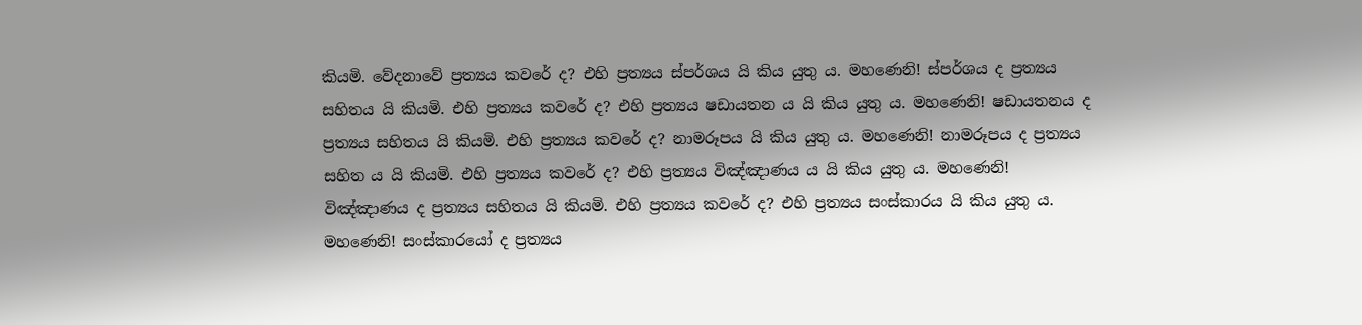කියමි. වේදනාවේ ප්‍ර‍ත්‍යය කවරේ ද? එහි ප්‍ර‍ත්‍යය ස්පර්ශය යි කිය යුතු ය. මහණෙනි! ස්පර්ශය ද ප්‍ර‍ත්‍යය සහිතය යි කියමි. එහි ප්‍ර‍ත්‍යය කවරේ ද? එහි ප්‍ර‍ත්‍යය ෂඩායතන ය යි කිය යුතු ය. මහණෙනි! ෂඩායතනය ද ප්‍ර‍ත්‍යය සහිතය යි කියමි. එහි ප්‍ර‍ත්‍යය කවරේ ද? නාමරූපය යි කිය යුතු ය. මහණෙනි! නාමරූපය ද ප්‍ර‍ත්‍යය සහිත ය යි කියමි. එහි ප්‍ර‍ත්‍යය කවරේ ද? එහි ප්‍ර‍ත්‍යය විඤ්ඤාණය ය යි කිය යුතු ය. මහණෙනි! විඤ්ඤාණය ද ප්‍ර‍ත්‍යය සහිතය යි කියමි. එහි ප්‍ර‍ත්‍යය කවරේ ද? එහි ප්‍ර‍ත්‍යය සංස්කාරය යි කිය යුතු ය. මහණෙනි! සංස්කාරයෝ ද ප්‍ර‍ත්‍යය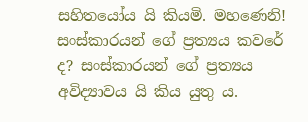සහිතයෝය යි කියමි. මහණෙනි! සංස්කාරයන් ගේ ප්‍ර‍ත්‍යය කවරේ ද? සංස්කාරයන් ගේ ප්‍ර‍ත්‍යය අවිද්‍යාවය යි කිය යුතු ය.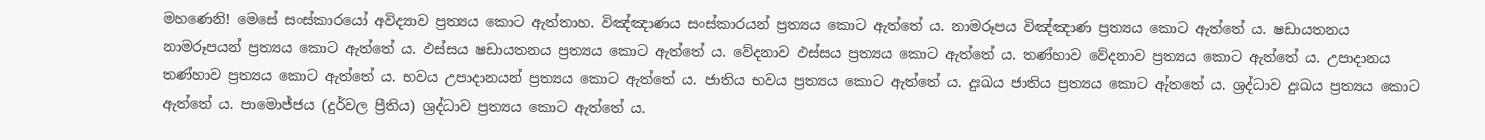මහණෙනි! මෙසේ සංස්කාරයෝ අවිද්‍යාව ප්‍ර‍ත්‍යය කොට ඇත්තාහ. විඤ්ඤාණය සංස්කාරයන් ප්‍ර‍ත්‍යය කොට ඇත්තේ ය. නාමරූපය විඤ්ඤාණ ප්‍ර‍ත්‍යය කොට ඇත්තේ ය. ෂඩායතනය නාමරූපයන් ප්‍ර‍ත්‍යය කොට ඇත්තේ ය. ඵස්සය ෂඩායතනය ප්‍ර‍ත්‍යය කොට ඇත්තේ ය. වේදනාව ඵස්සය ප්‍ර‍ත්‍යය කොට ඇත්තේ ය. තණ්හාව වේදනාව ප්‍ර‍ත්‍යය කොට ඇත්තේ ය. උපාදානය තණ්හාව ප්‍ර‍ත්‍යය කොට ඇත්තේ ය. භවය උපාදානයන් ප්‍ර‍ත්‍යය කොට ඇත්තේ ය. ජාතිය භවය ප්‍ර‍ත්‍යය කොට ඇත්තේ ය. දුඃඛය ජාතිය ප්‍ර‍ත්‍යය කොට ඇ්තතේ ය. ශ්‍ර‍ද්ධාව දුඃඛය ප්‍ර‍ත්‍යය කොට ඇත්තේ ය. පාමොජ්ජය (දුර්වල ප්‍රීතිය) ශ්‍ර‍ද්ධාව ප්‍ර‍ත්‍යය කොට ඇත්තේ ය.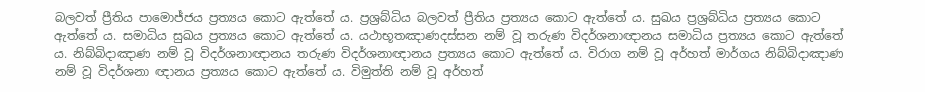බලවත් ප්‍රීතිය පාමොජ්ජය ප්‍ර‍ත්‍යය කොට ඇත්තේ ය. ප්‍ර‍ශ්‍ර‍බ්ධිය බලවත් ප්‍රීතිය ප්‍ර‍ත්‍යය කොට ඇත්තේ ය. සුඛය ප්‍ර‍ශ්‍ර‍බ්ධිය ප්‍ර‍ත්‍යය කොට ඇත්තේ ය. සමාධිය සුඛය ප්‍ර‍ත්‍යය කොට ඇත්තේ ය. යථාභූතඤාණදස්සන නම් වූ තරුණ විදර්ශනාඥානය සමාධිය ප්‍ර‍ත්‍යය කොට ඇත්තේ ය. නිබ්බිදාඤාණ නම් වූ විදර්ශනාඥානය තරුණ විදර්ශනාඥානය ප්‍ර‍ත්‍යය කොට ඇත්තේ ය. විරාග නම් වූ අර්හත් මාර්ගය නිබ්බිදාඤාණ නම් වූ විදර්ශනා ඥානය ප්‍ර‍ත්‍යය කොට ඇත්තේ ය. විමුත්ති නම් වූ අර්හත්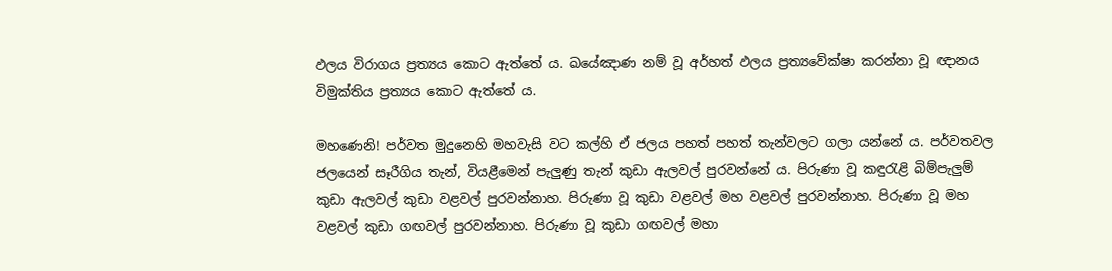ඵලය විරාගය ප්‍ර‍ත්‍යය කොට ඇත්තේ ය. ඛයේඤාණ නම් වූ අර්හත් ඵලය ප්‍ර‍ත්‍යවේක්ෂා කරන්නා වූ ඥානය විමුක්තිය ප්‍ර‍ත්‍යය කොට ඇත්තේ ය.

මහණෙනි! පර්වත මුදුනෙහි මහවැසි වට කල්හි ඒ ජලය පහත් පහත් තැන්වලට ගලා යන්නේ ය. පර්වතවල ජලයෙන් සෑරීගිය තැන්, වියළීමෙන් පැලුණු තැන් කුඩා ඇලවල් පුරවන්නේ ය. පිරුණා වූ කඳුරැළි බිම්පැලුම් කුඩා ඇලවල් කුඩා වළවල් පුරවන්නාහ. පිරුණා වූ කුඩා වළවල් මහ වළවල් පුරවන්නාහ. පිරුණා වූ මහ වළවල් කුඩා ගඟවල් පුරවන්නාහ. පිරුණා වූ කුඩා ගඟවල් මහා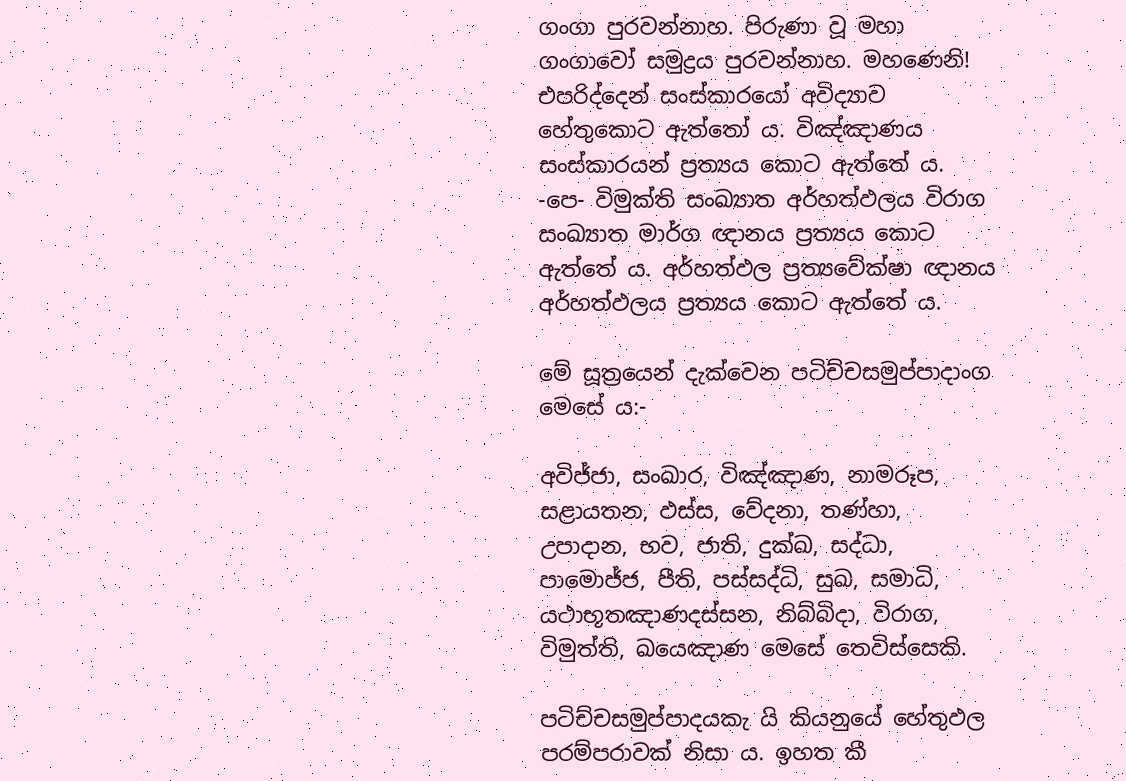ගංගා පුරවන්නාහ. පිරුණා වූ මහා ගංගාවෝ සමුද්‍ර‍ය පුරවන්නාහ. මහණෙනි! එපරිද්දෙන් සංස්කාරයෝ අවිද්‍යාව හේතුකොට ඇත්තෝ ය. විඤ්ඤාණය සංස්කාරයන් ප්‍ර‍ත්‍යය කොට ඇත්තේ ය. -පෙ- විමුක්ති සංඛ්‍යාත අර්හත්ඵලය විරාග සංඛ්‍යාත මාර්ග ඥානය ප්‍ර‍ත්‍යය කොට ඇත්තේ ය. අර්හත්ඵල ප්‍ර‍ත්‍යවේක්ෂා ඥානය අර්හත්ඵලය ප්‍ර‍ත්‍යය කොට ඇත්තේ ය.

මේ සූත්‍රයෙන් දැක්වෙන පටිච්චසමුප්පාදාංග මෙසේ ය:-

අවිජ්ජා, සංඛාර, විඤ්ඤාණ, නාමරූප, සළායතන, ඵස්ස, වේදනා, තණ්හා, උපාදාන, භව, ජාති, දුක්ඛ, සද්ධා, පාමොජ්ජ, පීති, පස්සද්ධි, සුඛ, සමාධි, යථාභූතඤාණදස්සන, නිබ්බිදා, විරාග, විමුත්ති, ඛයෙඤාණ මෙසේ තෙවිස්සෙකි.

පටිච්චසමුප්පාදයකැ යි කියනුයේ හේතුඵල පරම්පරාවක් නිසා ය. ඉහත කී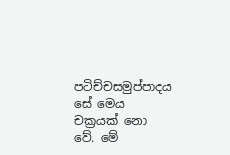පටිච්චසමුප්පාදය සේ මෙය චක්‍ර‍යක් නො වේ. මේ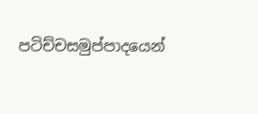පටිච්චසමුප්පාදයෙන්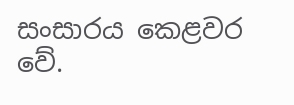සංසාරය කෙළවර වේ.